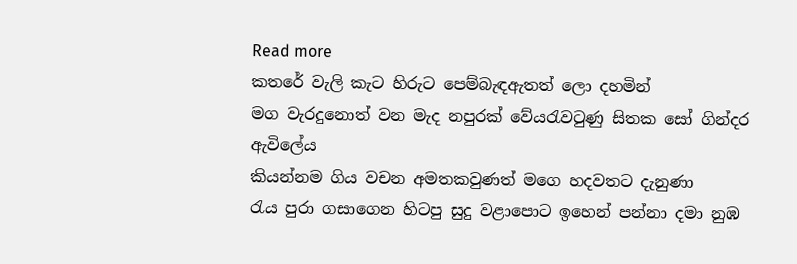Read more
කතරේ වැලි කැට හිරුට පෙම්බැඳඇතත් ලො දහමින්
මග වැරදුනොත් වන මැද නපුරක් වේයරැවටුණු සිතක සෝ ගින්දර ඇවිලේය
කියන්නම ගිය වචන අමතකවුණත් මගෙ හදවතට දැනුණා
රැය පුරා ගසාගෙන හිටපු සුදු වළාපොට ඉහෙන් පන්නා දමා නුඹ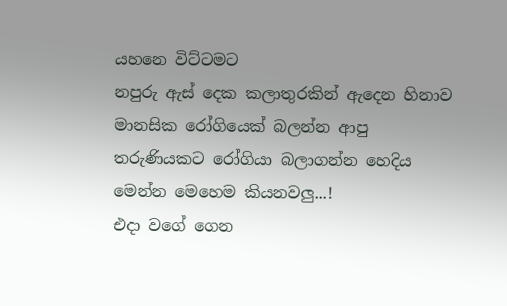යහනෙ විට්ටමට
නපුරු ඇස් දෙක කලාතුරකින් ඇදෙන හිනාව
මානසික රෝගියෙක් බලන්න ආපු තරුණියකට රෝගියා බලාගන්න හෙදිය මෙන්න මෙහෙම කියනවලු...!
එදා වගේ ගෙන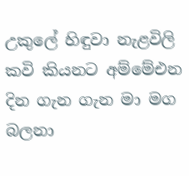උකුලේ හිඳුවා නැළවිලි කවි කියනට අම්මේඑන දින ගැන ගැන මා මග බලනා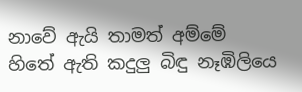නාවේ ඇයි තාමත් අම්මේ
හිතේ ඇති කදුලු බිඳු නෑඹිලියෙ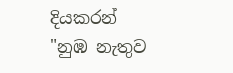දියකරන්
"නුඹ නැතුව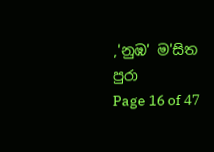,'නුඹ' ම'සිත පුරා
Page 16 of 47